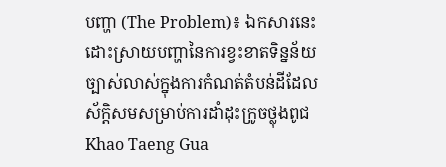បញ្ហា (The Problem)៖ ឯកសារនេះដោះស្រាយបញ្ហានៃការខ្វះខាតទិន្នន័យច្បាស់លាស់ក្នុងការកំណត់តំបន់ដីដែលស័ក្តិសមសម្រាប់ការដាំដុះក្រូចថ្លុងពូជ Khao Taeng Gua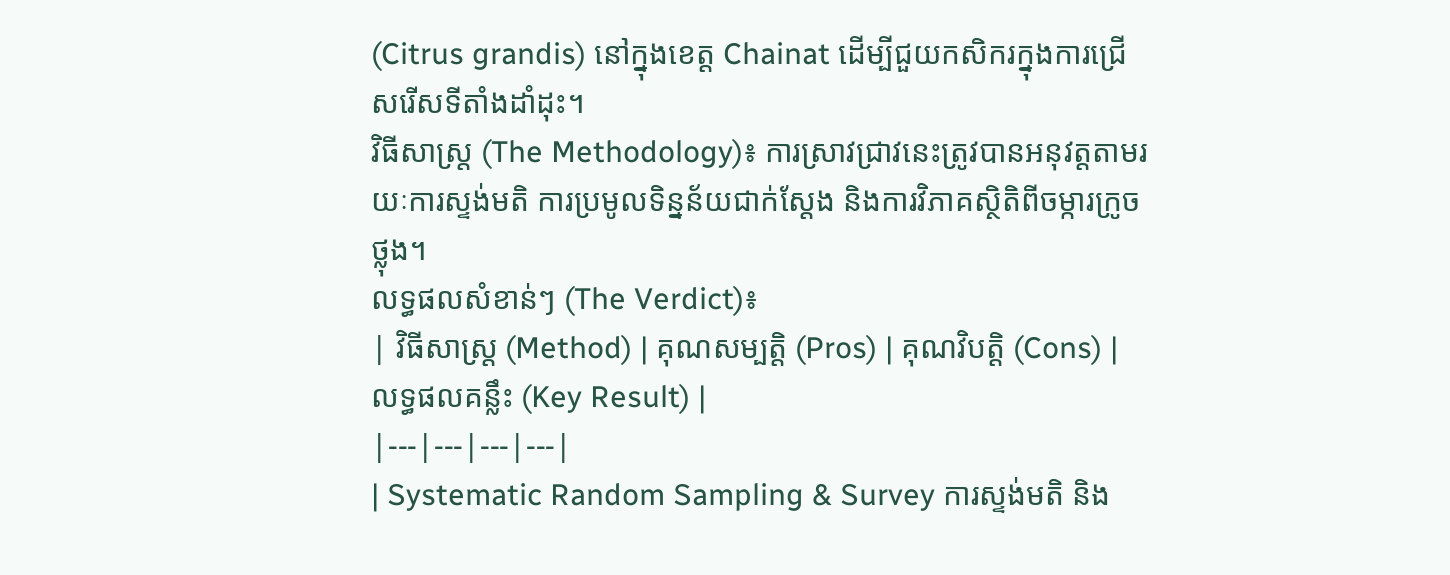(Citrus grandis) នៅក្នុងខេត្ត Chainat ដើម្បីជួយកសិករក្នុងការជ្រើសរើសទីតាំងដាំដុះ។
វិធីសាស្ត្រ (The Methodology)៖ ការស្រាវជ្រាវនេះត្រូវបានអនុវត្តតាមរយៈការស្ទង់មតិ ការប្រមូលទិន្នន័យជាក់ស្តែង និងការវិភាគស្ថិតិពីចម្ការក្រូចថ្លុង។
លទ្ធផលសំខាន់ៗ (The Verdict)៖
| វិធីសាស្ត្រ (Method) | គុណសម្បត្តិ (Pros) | គុណវិបត្តិ (Cons) | លទ្ធផលគន្លឹះ (Key Result) |
|---|---|---|---|
| Systematic Random Sampling & Survey ការស្ទង់មតិ និង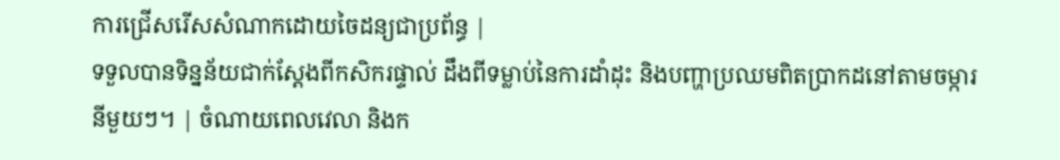ការជ្រើសរើសសំណាកដោយចៃដន្យជាប្រព័ន្ធ |
ទទួលបានទិន្នន័យជាក់ស្តែងពីកសិករផ្ទាល់ ដឹងពីទម្លាប់នៃការដាំដុះ និងបញ្ហាប្រឈមពិតប្រាកដនៅតាមចម្ការនីមួយៗ។ | ចំណាយពេលវេលា និងក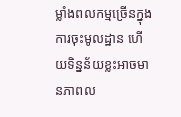ម្លាំងពលកម្មច្រើនក្នុងការចុះមូលដ្ឋាន ហើយទិន្នន័យខ្លះអាចមានភាពល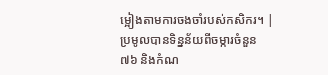ម្អៀងតាមការចងចាំរបស់កសិករ។ | ប្រមូលបានទិន្នន័យពីចម្ការចំនួន ៧៦ និងកំណ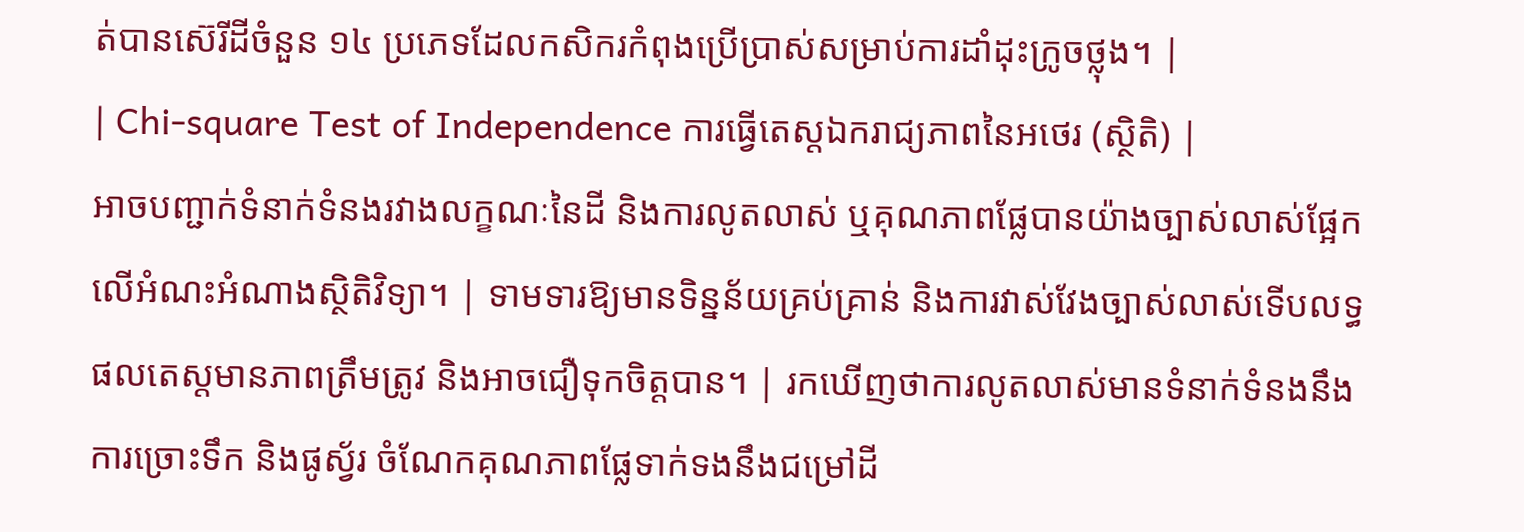ត់បានស៊េរីដីចំនួន ១៤ ប្រភេទដែលកសិករកំពុងប្រើប្រាស់សម្រាប់ការដាំដុះក្រូចថ្លុង។ |
| Chi-square Test of Independence ការធ្វើតេស្តឯករាជ្យភាពនៃអថេរ (ស្ថិតិ) |
អាចបញ្ជាក់ទំនាក់ទំនងរវាងលក្ខណៈនៃដី និងការលូតលាស់ ឬគុណភាពផ្លែបានយ៉ាងច្បាស់លាស់ផ្អែកលើអំណះអំណាងស្ថិតិវិទ្យា។ | ទាមទារឱ្យមានទិន្នន័យគ្រប់គ្រាន់ និងការវាស់វែងច្បាស់លាស់ទើបលទ្ធផលតេស្តមានភាពត្រឹមត្រូវ និងអាចជឿទុកចិត្តបាន។ | រកឃើញថាការលូតលាស់មានទំនាក់ទំនងនឹងការច្រោះទឹក និងផូស្វ័រ ចំណែកគុណភាពផ្លែទាក់ទងនឹងជម្រៅដី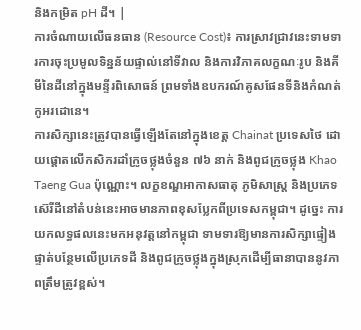និងកម្រិត pH ដី។ |
ការចំណាយលើធនធាន (Resource Cost)៖ ការស្រាវជ្រាវនេះទាមទារការចុះប្រមូលទិន្នន័យផ្ទាល់នៅទីវាល និងការវិភាគលក្ខណៈរូប និងគីមីនៃដីនៅក្នុងមន្ទីរពិសោធន៍ ព្រមទាំងឧបករណ៍គូសផែនទីនិងកំណត់កូអរដោនេ។
ការសិក្សានេះត្រូវបានធ្វើឡើងតែនៅក្នុងខេត្ត Chainat ប្រទេសថៃ ដោយផ្តោតលើកសិករដាំក្រូចថ្លុងចំនួន ៧៦ នាក់ និងពូជក្រូចថ្លុង Khao Taeng Gua ប៉ុណ្ណោះ។ លក្ខខណ្ឌអាកាសធាតុ ភូមិសាស្ត្រ និងប្រភេទស៊េរីដីនៅតំបន់នេះអាចមានភាពខុសប្លែកពីប្រទេសកម្ពុជា។ ដូច្នេះ ការយកលទ្ធផលនេះមកអនុវត្តនៅកម្ពុជា ទាមទារឱ្យមានការសិក្សាផ្ទៀងផ្ទាត់បន្ថែមលើប្រភេទដី និងពូជក្រូចថ្លុងក្នុងស្រុកដើម្បីធានាបាននូវភាពត្រឹមត្រូវខ្ពស់។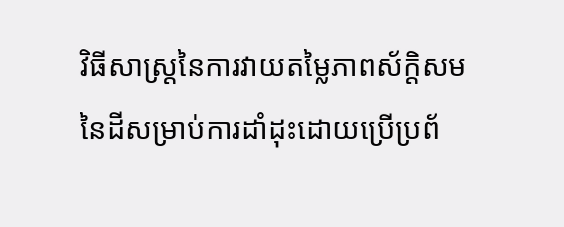វិធីសាស្ត្រនៃការវាយតម្លៃភាពស័ក្តិសមនៃដីសម្រាប់ការដាំដុះដោយប្រើប្រព័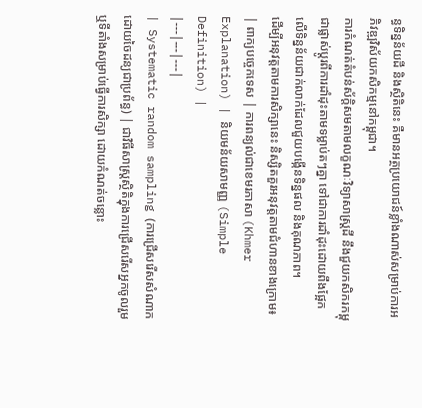ន្ធទិន្នន័យដី និងស្ថិតិនេះ គឺមានអត្ថប្រយោជន៍ខ្លាំងណាស់សម្រាប់ការអភិវឌ្ឍវិស័យកសិកម្មនៅកម្ពុជា។
ការកំណត់តំបន់ស័ក្តិសមតាមលក្ខណៈវិទ្យាសាស្ត្រដី នឹងជួយកសិករកម្ពុជាផ្លាស់ប្តូរពីការដាំដុះតាមទម្លាប់តៗគ្នា ទៅជាការដាំដុះដោយពឹងផ្អែកលើទិន្នន័យជាក់លាក់ដែលជួយបង្កើនទិន្នផល និងគុណភាព។
ដើម្បីអនុវត្តតាមការសិក្សានេះ និស្សិតគួរអនុវត្តតាមជំហានខាងក្រោម៖
| ពាក្យបច្ចេកទេស | ការពន្យល់ជាខេមរភាសា (Khmer Explanation) | និយមន័យសាមញ្ញ (Simple Definition) |
|---|---|---|
| Systematic random sampling (ការជ្រើសរើសសំណាកដោយចៃដន្យជាប្រព័ន្ធ) | ជាវិធីសាស្ត្រស្ថិតិក្នុងការជ្រើសរើសអ្នកចូលរួម ឬទីតាំងសម្រាប់ធ្វើការសិក្សា ដោយកំណត់ចន្លោះ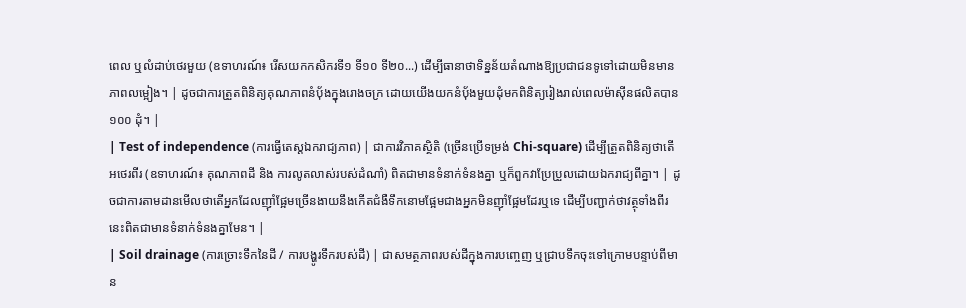ពេល ឬលំដាប់ថេរមួយ (ឧទាហរណ៍៖ រើសយកកសិករទី១ ទី១០ ទី២០...) ដើម្បីធានាថាទិន្នន័យតំណាងឱ្យប្រជាជនទូទៅដោយមិនមានភាពលម្អៀង។ | ដូចជាការត្រួតពិនិត្យគុណភាពនំប៉័ងក្នុងរោងចក្រ ដោយយើងយកនំប៉័ងមួយដុំមកពិនិត្យរៀងរាល់ពេលម៉ាស៊ីនផលិតបាន ១០០ ដុំ។ |
| Test of independence (ការធ្វើតេស្តឯករាជ្យភាព) | ជាការវិភាគស្ថិតិ (ច្រើនប្រើទម្រង់ Chi-square) ដើម្បីត្រួតពិនិត្យថាតើអថេរពីរ (ឧទាហរណ៍៖ គុណភាពដី និង ការលូតលាស់របស់ដំណាំ) ពិតជាមានទំនាក់ទំនងគ្នា ឬក៏ពួកវាប្រែប្រួលដោយឯករាជ្យពីគ្នា។ | ដូចជាការតាមដានមើលថាតើអ្នកដែលញ៉ាំផ្អែមច្រើនងាយនឹងកើតជំងឺទឹកនោមផ្អែមជាងអ្នកមិនញ៉ាំផ្អែមដែរឬទេ ដើម្បីបញ្ជាក់ថាវត្ថុទាំងពីរនេះពិតជាមានទំនាក់ទំនងគ្នាមែន។ |
| Soil drainage (ការច្រោះទឹកនៃដី / ការបង្ហូរទឹករបស់ដី) | ជាសមត្ថភាពរបស់ដីក្នុងការបញ្ចេញ ឬជ្រាបទឹកចុះទៅក្រោមបន្ទាប់ពីមាន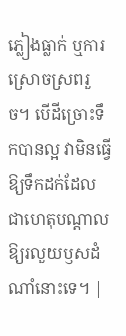ភ្លៀងធ្លាក់ ឬការស្រោចស្រពរួច។ បើដីច្រោះទឹកបានល្អ វាមិនធ្វើឱ្យទឹកដក់ដែលជាហេតុបណ្តាលឱ្យរលួយឫសដំណាំនោះទេ។ |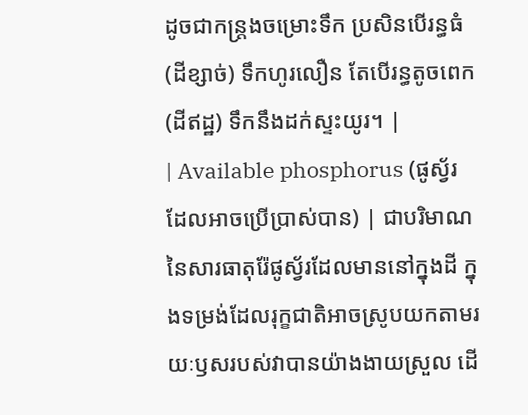ដូចជាកន្ត្រងចម្រោះទឹក ប្រសិនបើរន្ធធំ (ដីខ្សាច់) ទឹកហូរលឿន តែបើរន្ធតូចពេក (ដីឥដ្ឋ) ទឹកនឹងដក់ស្ទះយូរ។ |
| Available phosphorus (ផូស្វ័រដែលអាចប្រើប្រាស់បាន) | ជាបរិមាណនៃសារធាតុរ៉ែផូស្វ័រដែលមាននៅក្នុងដី ក្នុងទម្រង់ដែលរុក្ខជាតិអាចស្រូបយកតាមរយៈឫសរបស់វាបានយ៉ាងងាយស្រួល ដើ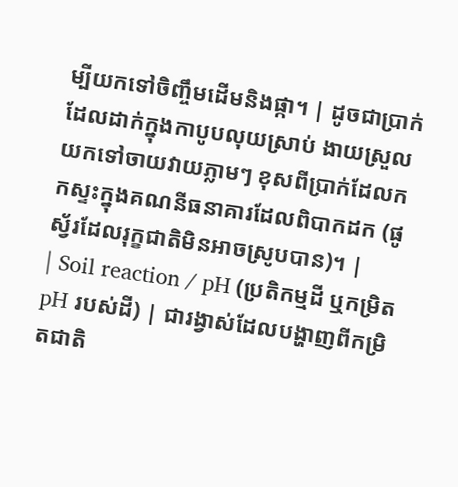ម្បីយកទៅចិញ្ចឹមដើមនិងផ្កា។ | ដូចជាប្រាក់ដែលដាក់ក្នុងកាបូបលុយស្រាប់ ងាយស្រួលយកទៅចាយវាយភ្លាមៗ ខុសពីប្រាក់ដែលកកស្ទះក្នុងគណនីធនាគារដែលពិបាកដក (ផូស្វ័រដែលរុក្ខជាតិមិនអាចស្រូបបាន)។ |
| Soil reaction / pH (ប្រតិកម្មដី ឬកម្រិត pH របស់ដី) | ជារង្វាស់ដែលបង្ហាញពីកម្រិតជាតិ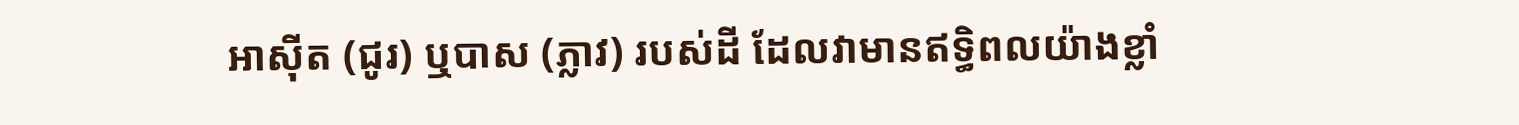អាស៊ីត (ជូរ) ឬបាស (ភ្លាវ) របស់ដី ដែលវាមានឥទ្ធិពលយ៉ាងខ្លាំ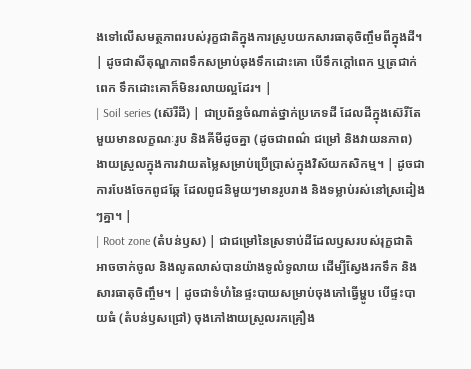ងទៅលើសមត្ថភាពរបស់រុក្ខជាតិក្នុងការស្រូបយកសារធាតុចិញ្ចឹមពីក្នុងដី។ | ដូចជាសីតុណ្ហភាពទឹកសម្រាប់ឆុងទឹកដោះគោ បើទឹកក្តៅពេក ឬត្រជាក់ពេក ទឹកដោះគោក៏មិនរលាយល្អដែរ។ |
| Soil series (ស៊េរីដី) | ជាប្រព័ន្ធចំណាត់ថ្នាក់ប្រភេទដី ដែលដីក្នុងស៊េរីតែមួយមានលក្ខណៈរូប និងគីមីដូចគ្នា (ដូចជាពណ៌ ជម្រៅ និងវាយនភាព) ងាយស្រួលក្នុងការវាយតម្លៃសម្រាប់ប្រើប្រាស់ក្នុងវិស័យកសិកម្ម។ | ដូចជាការបែងចែកពូជឆ្កែ ដែលពូជនិមួយៗមានរូបរាង និងទម្លាប់រស់នៅស្រដៀងៗគ្នា។ |
| Root zone (តំបន់ឫស) | ជាជម្រៅនៃស្រទាប់ដីដែលឫសរបស់រុក្ខជាតិអាចចាក់ចូល និងលូតលាស់បានយ៉ាងទូលំទូលាយ ដើម្បីស្វែងរកទឹក និងសារធាតុចិញ្ចឹម។ | ដូចជាទំហំនៃផ្ទះបាយសម្រាប់ចុងភៅធ្វើម្ហូប បើផ្ទះបាយធំ (តំបន់ឫសជ្រៅ) ចុងភៅងាយស្រួលរកគ្រឿង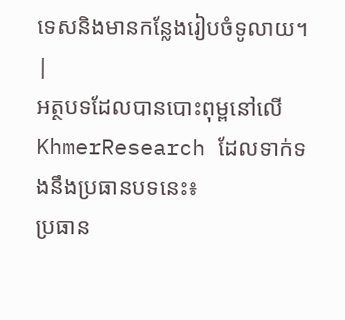ទេសនិងមានកន្លែងរៀបចំទូលាយ។ |
អត្ថបទដែលបានបោះពុម្ពនៅលើ KhmerResearch ដែលទាក់ទងនឹងប្រធានបទនេះ៖
ប្រធាន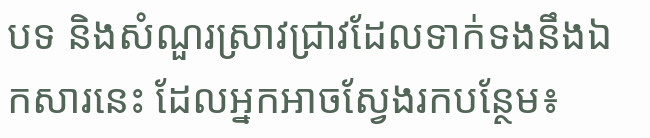បទ និងសំណួរស្រាវជ្រាវដែលទាក់ទងនឹងឯកសារនេះ ដែលអ្នកអាចស្វែងរកបន្ថែម៖